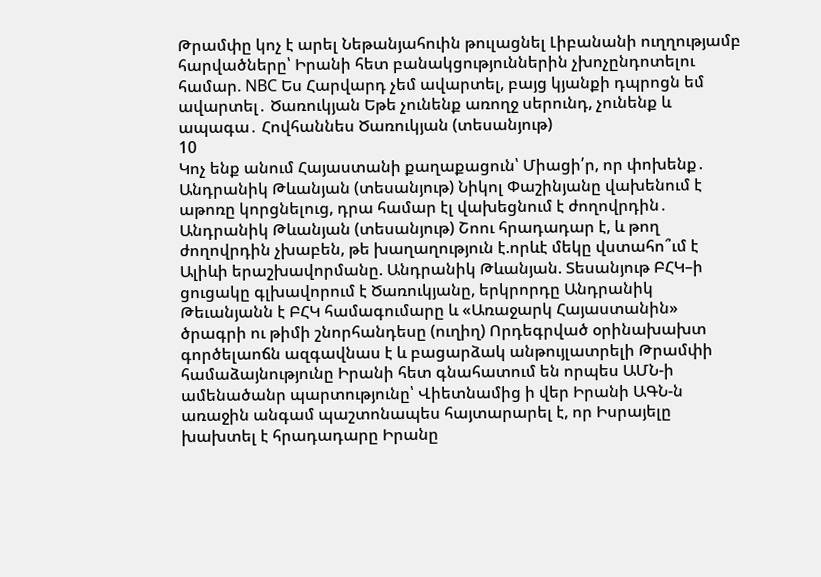Թրամփը կոչ է արել Նեթանյահուին թուլացնել Լիբանանի ուղղությամբ հարվածները՝ Իրանի հետ բանակցություններին չխոչընդոտելու համար. NBC Ես Հարվարդ չեմ ավարտել, բայց կյանքի դպրոցն եմ ավարտել․ Ծառուկյան Եթե չունենք առողջ սերունդ, չունենք և ապագա․ Հովհաննես Ծառուկյան (տեսանյութ)
10
Կոչ ենք անում Հայաստանի քաղաքացուն՝ Միացի՛ր, որ փոխենք․ Անդրանիկ Թևանյան (տեսանյութ) Նիկոլ Փաշինյանը վախենում է աթոռը կորցնելուց, դրա համար էլ վախեցնում է ժողովրդին․ Անդրանիկ Թևանյան (տեսանյութ) Շոու հրադադար է, և թող ժողովրդին չխաբեն, թե խաղաղություն է.որևէ մեկը վստահո՞ւմ է Ալիևի երաշխավորմանը. Անդրանիկ Թևանյան. Տեսանյութ ԲՀԿ–ի ցուցակը գլխավորում է Ծառուկյանը, երկրորդը Անդրանիկ Թեւանյանն է ԲՀԿ համագումարը և «Առաջարկ Հայաստանին» ծրագրի ու թիմի շնորհանդեսը (ուղիղ) Որդեգրված օրինախախտ գործելաոճն ազգավնաս է և բացարձակ անթույլատրելի Թրամփի համաձայնությունը Իրանի հետ գնահատում են որպես ԱՄՆ-ի ամենածանր պարտությունը՝ Վիետնամից ի վեր Իրանի ԱԳՆ-ն առաջին անգամ պաշտոնապես հայտարարել է, որ Իսրայելը խախտել է հրադադարը Իրանը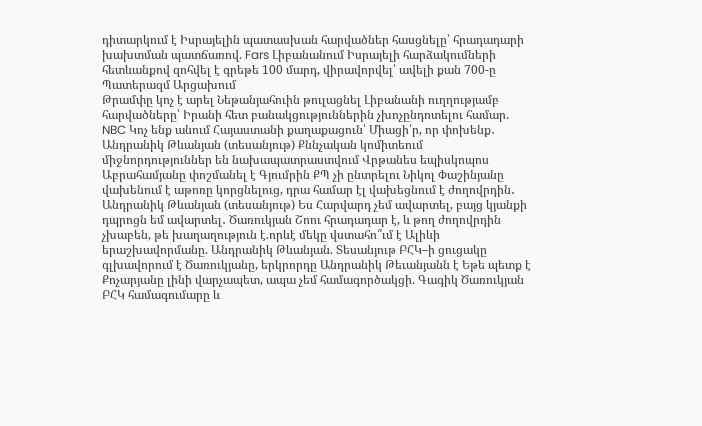դիտարկում է Իսրայելին պատասխան հարվածներ հասցնելը՝ հրադադարի խախտման պատճառով. Fars Լիբանանում Իսրայելի հարձակումների հետևանքով զոհվել է գրեթե 100 մարդ, վիրավորվել՝ ավելի քան 700-ը Պատերազմ Արցախում
Թրամփը կոչ է արել Նեթանյահուին թուլացնել Լիբանանի ուղղությամբ հարվածները՝ Իրանի հետ բանակցություններին չխոչընդոտելու համար. NBC Կոչ ենք անում Հայաստանի քաղաքացուն՝ Միացի՛ր, որ փոխենք․ Անդրանիկ Թևանյան (տեսանյութ) Քննչական կոմիտեում միջնորդություններ են նախապատրաստվում Վրթանես եպիսկոպոս Աբրահամյանը փոշմանել է Գյումրին ՔՊ չի ընտրելու Նիկոլ Փաշինյանը վախենում է աթոռը կորցնելուց, դրա համար էլ վախեցնում է ժողովրդին․ Անդրանիկ Թևանյան (տեսանյութ) Ես Հարվարդ չեմ ավարտել, բայց կյանքի դպրոցն եմ ավարտել․ Ծառուկյան Շոու հրադադար է, և թող ժողովրդին չխաբեն, թե խաղաղություն է.որևէ մեկը վստահո՞ւմ է Ալիևի երաշխավորմանը. Անդրանիկ Թևանյան. Տեսանյութ ԲՀԿ–ի ցուցակը գլխավորում է Ծառուկյանը, երկրորդը Անդրանիկ Թեւանյանն է Եթե պետք է Քոչարյանը լինի վարչապետ, ապա չեմ համագործակցի. Գագիկ Ծառուկյան ԲՀԿ համագումարը և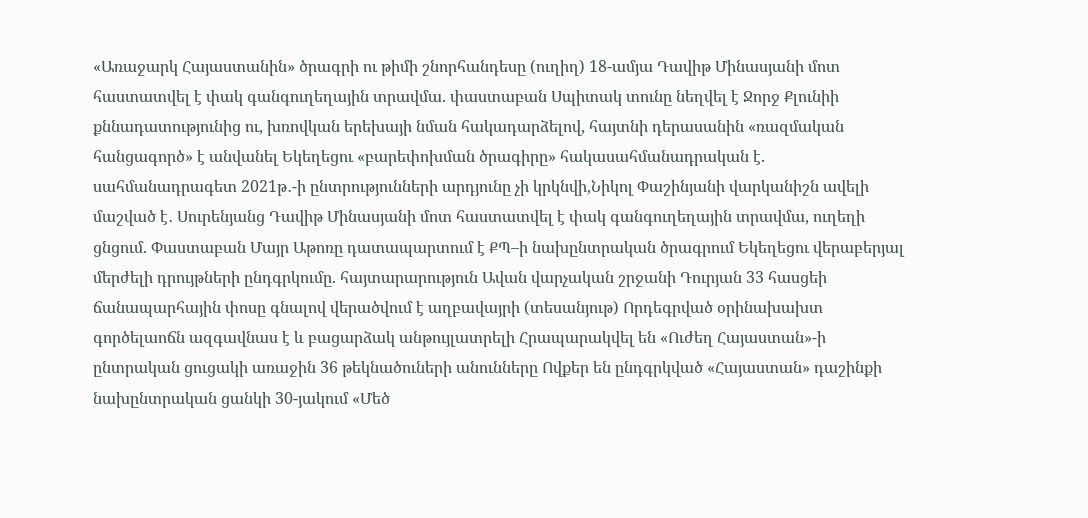«Առաջարկ Հայաստանին» ծրագրի ու թիմի շնորհանդեսը (ուղիղ) 18-ամյա Դավիթ Մինասյանի մոտ հաստատվել է փակ գանգուղեղային տրավմա. փաստաբան Սպիտակ տունը նեղվել է Ջորջ Քլունիի քննադատությունից ու, խռովկան երեխայի նման հակադարձելով, հայտնի դերասանին «ռազմական հանցագործ» է անվանել Եկեղեցու «բարեփոխման ծրագիրը» հակասահմանադրական է. սահմանադրագետ 2021թ․-ի ընտրությունների արդյունը չի կրկնվի,Նիկոլ Փաշինյանի վարկանիշն ավելի մաշված է․ Սուրենյանց Դավիթ Մինասյանի մոտ հաստատվել է փակ գանգուղեղային տրավմա, ուղեղի ցնցում. Փաստաբան Մայր Աթոռը դատապարտում է ՔՊ–ի նախընտրական ծրագրում Եկեղեցու վերաբերյալ մերժելի դրույթների ընդգրկումը. հայտարարություն Ավան վարչական շրջանի Դուրյան 33 հասցեի ճանապարհային փոսը գնալով վերածվում է աղբավայրի (տեսանյութ) Որդեգրված օրինախախտ գործելաոճն ազգավնաս է և բացարձակ անթույլատրելի Հրապարակվել են «Ուժեղ Հայաստան»-ի ընտրական ցուցակի առաջին 36 թեկնածուների անունները Ովքեր են ընդգրկված «Հայաստան» դաշինքի նախընտրական ցանկի 30-յակում «Մեծ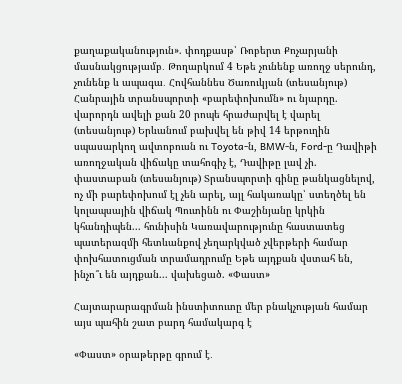քաղաքականություն». փոդքասթ՝ Ռոբերտ Քոչարյանի մասնակցությամբ․ Թողարկում 4 Եթե չունենք առողջ սերունդ, չունենք և ապագա․ Հովհաննես Ծառուկյան (տեսանյութ) Հանրային տրանսպորտի «բարեփոխումն» ու նյարդը. վարորդն ավելի քան 20 րոպե հրաժարվել է վարել (տեսանյութ) Երևանում բախվել են թիվ 14 երթուղին սպասարկող ավտոբուսն ու Toyota-ն, BMW-ն, Ford-ը Դավիթի առողջական վիճակը տահոգիչ է, Դավիթը լավ չի. փաստաբան (տեսանյութ) Տրանսպորտի գինը թանկացնելով, ոչ մի բարեփոխում էլ չեն արել, այլ հակառակը՝ ստեղծել են կոլապսային վիճակ Պուտինն ու Փաշինյանը կրկին կհանդիպեն... հունիսին Կառավարությունը հաստատեց պատերազմի հետևանքով չեղարկված չվերթերի համար փոխհատուցման տրամադրումը Եթե այդքան վստահ են, ինչո՞ւ են այդքան... վախեցած. «Փաստ»

Հայտարարագրման ինստիտուտը մեր բնակչության համար այս պահին շատ բարդ համակարգ է

«Փաստ» օրաթերթը գրում է․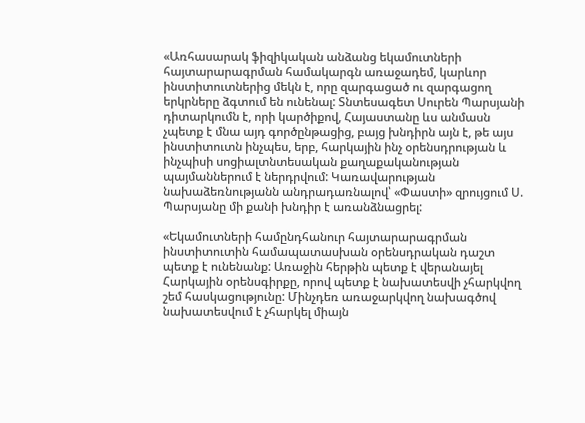«Առհասարակ ֆիզիկական անձանց եկամուտների հայտարարագրման համակարգն առաջադեմ, կարևոր ինստիտուտներից մեկն է, որը զարգացած ու զարգացող երկրները ձգտում են ունենալ: Տնտեսագետ Սուրեն Պարսյանի դիտարկումն է, որի կարծիքով, Հայաստանը ևս անմասն չպետք է մնա այդ գործընթացից, բայց խնդիրն այն է, թե այս ինստիտուտն ինչպես, երբ, հարկային ինչ օրենսդրության և ինչպիսի սոցիալտնտեսական քաղաքականության պայմաններում է ներդրվում: Կառավարության նախաձեռնությանն անդրադառնալով՝ «Փաստի» զրույցում Ս. Պարսյանը մի քանի խնդիր է առանձնացրել:

«Եկամուտների համընդհանուր հայտարարագրման ինստիտուտին համապատասխան օրենսդրական դաշտ պետք է ունենանք: Առաջին հերթին պետք է վերանայել Հարկային օրենսգիրքը, որով պետք է նախատեսվի չհարկվող շեմ հասկացությունը: Մինչդեռ առաջարկվող նախագծով նախատեսվում է չհարկել միայն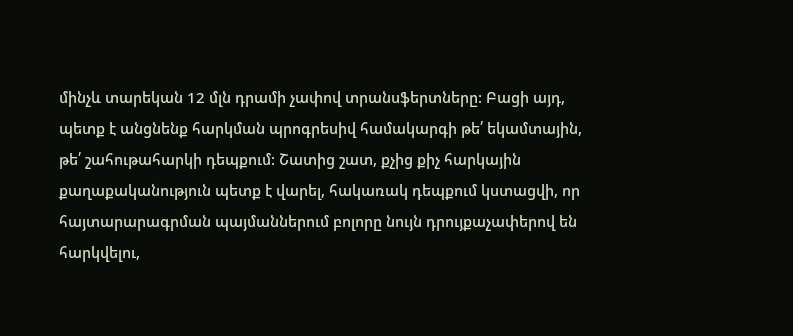մինչև տարեկան 12 մլն դրամի չափով տրանսֆերտները: Բացի այդ, պետք է անցնենք հարկման պրոգրեսիվ համակարգի թե՛ եկամտային, թե՛ շահութահարկի դեպքում: Շատից շատ, քչից քիչ հարկային քաղաքականություն պետք է վարել, հակառակ դեպքում կստացվի, որ հայտարարագրման պայմաններում բոլորը նույն դրույքաչափերով են հարկվելու,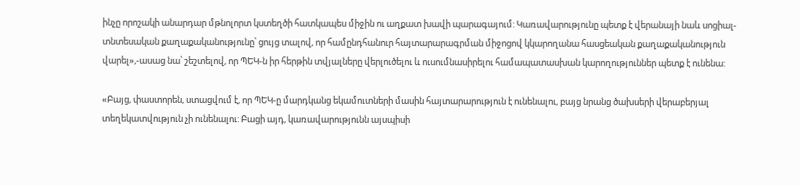ինչը որոշակի անարդար մթնոլորտ կստեղծի հատկապես միջին ու աղքատ խավի պարագայում: Կառավարությունը պետք է վերանայի նաև սոցիալ-տնտեսական քաղաքականությունը՝ ցույց տալով, որ համընդհանուր հայտարարագրման միջոցով կկարողանա հասցեական քաղաքականություն վարել»,-ասաց նա՝ շեշտելով, որ ՊԵԿ-ն իր հերթին տվյալները վերլուծելու և ուսումնասիրելու համապատասխան կարողություններ պետք է ունենա:

«Բայց, փաստորեն, ստացվում է, որ ՊԵԿ-ը մարդկանց եկամուտների մասին հայտարարություն է ունենալու, բայց նրանց ծախսերի վերաբերյալ տեղեկատվություն չի ունենալու: Բացի այդ, կառավարությունն այսպիսի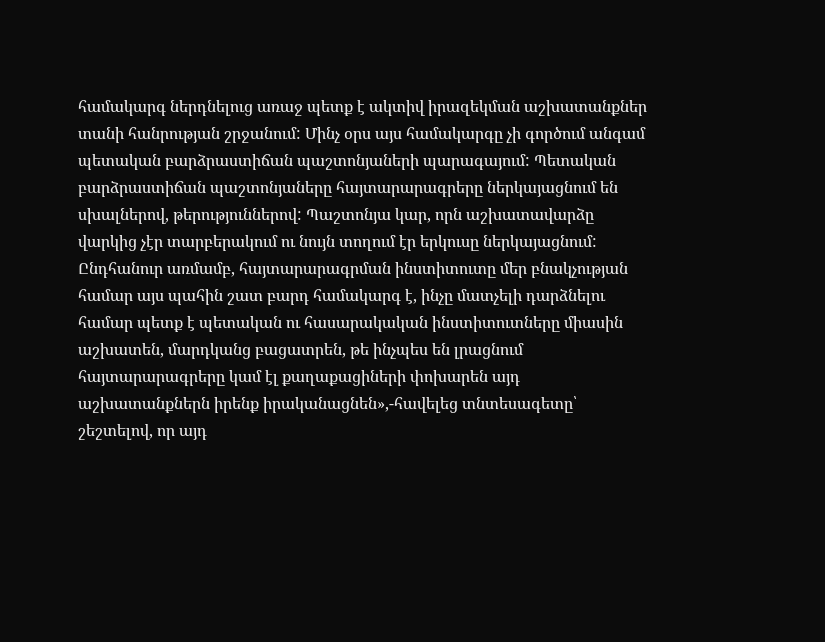համակարգ ներդնելուց առաջ պետք է ակտիվ իրազեկման աշխատանքներ տանի հանրության շրջանում: Մինչ օրս այս համակարգը չի գործում անգամ պետական բարձրաստիճան պաշտոնյաների պարագայում: Պետական բարձրաստիճան պաշտոնյաները հայտարարագրերը ներկայացնում են սխալներով, թերություններով: Պաշտոնյա կար, որն աշխատավարձը վարկից չէր տարբերակում ու նույն տողում էր երկուսը ներկայացնում: Ընդհանուր առմամբ, հայտարարագրման ինստիտուտը մեր բնակչության համար այս պահին շատ բարդ համակարգ է, ինչը մատչելի դարձնելու համար պետք է պետական ու հասարակական ինստիտուտները միասին աշխատեն, մարդկանց բացատրեն, թե ինչպես են լրացնում հայտարարագրերը կամ էլ քաղաքացիների փոխարեն այդ աշխատանքներն իրենք իրականացնեն»,-հավելեց տնտեսագետը՝ շեշտելով, որ այդ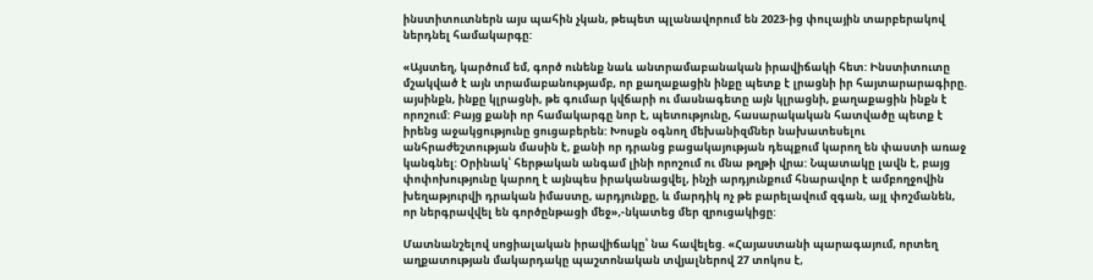ինստիտուտներն այս պահին չկան, թեպետ պլանավորում են 2023-ից փուլային տարբերակով ներդնել համակարգը:

«Այստեղ, կարծում եմ, գործ ունենք նաև անտրամաբանական իրավիճակի հետ: Ինստիտուտը մշակված է այն տրամաբանությամբ, որ քաղաքացին ինքը պետք է լրացնի իր հայտարարագիրը. այսինքն, ինքը կլրացնի, թե գումար կվճարի ու մասնագետը այն կլրացնի, քաղաքացին ինքն է որոշում: Բայց քանի որ համակարգը նոր է, պետությունը, հասարակական հատվածը պետք է իրենց աջակցությունը ցուցաբերեն: Խոսքն օգնող մեխանիզմներ նախատեսելու անհրաժեշտության մասին է, քանի որ դրանց բացակայության դեպքում կարող են փաստի առաջ կանգնել: Օրինակ՝ հերթական անգամ լինի որոշում ու մնա թղթի վրա: Նպատակը լավն է, բայց փոփոխությունը կարող է այնպես իրականացվել, ինչի արդյունքում հնարավոր է ամբողջովին խեղաթյուրվի դրական իմաստը, արդյունքը, և մարդիկ ոչ թե բարելավում զգան, այլ փոշմանեն, որ ներգրավվել են գործընթացի մեջ»,-նկատեց մեր զրուցակիցը:

Մատնանշելով սոցիալական իրավիճակը՝ նա հավելեց. «Հայաստանի պարագայում, որտեղ աղքատության մակարդակը պաշտոնական տվյալներով 27 տոկոս է,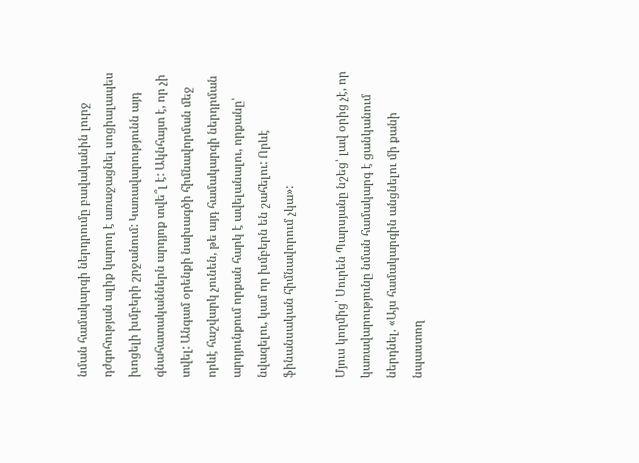նման համակարգի ներդրումը բավականին լուրջ դժգոհության ալիք կարող է առաջացնել սոցիալապես խոցելի խմբերի շրջանում: Կառավարությունն այդ գնահատականներն արդյոք տվե՞լ է: Ակնհայտ է, որ չի տվել: Անգամ օրենքի նախագծի հիմնավորման մեջ որևէ հաշվարկ չունեն, թե այդ համակարգի ներդրման արդյունքում որքան հարկ է ավելանալու, որքանը՝ նվազելու, կամ որ խմբերն են շահելու: Որևէ ֆինանսական հիմնավորում չկա»:

Մյուս կողմից՝ Սուրեն Պարսյանը նշեց՝ լավ օրից չէ, որ կառավարությունը նման համակարգ է ցանկանում ներդնել. «Այս համակարգին անցնելու մի քանի նպաստող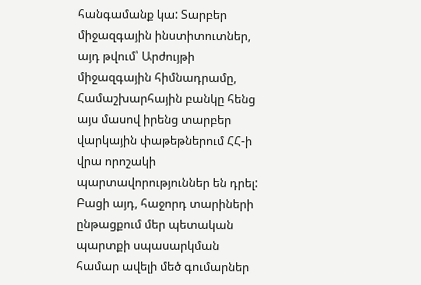հանգամանք կա: Տարբեր միջազգային ինստիտուտներ, այդ թվում՝ Արժույթի միջազգային հիմնադրամը, Համաշխարհային բանկը հենց այս մասով իրենց տարբեր վարկային փաթեթներում ՀՀ-ի վրա որոշակի պարտավորություններ են դրել: Բացի այդ, հաջորդ տարիների ընթացքում մեր պետական պարտքի սպասարկման համար ավելի մեծ գումարներ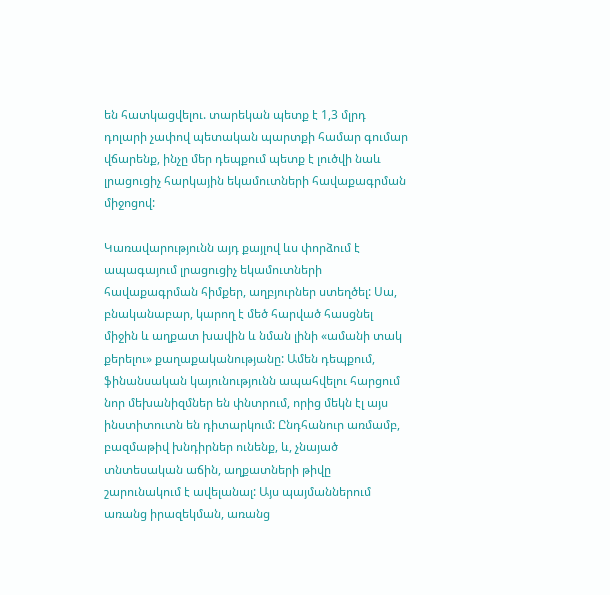են հատկացվելու. տարեկան պետք է 1,3 մլրդ դոլարի չափով պետական պարտքի համար գումար վճարենք, ինչը մեր դեպքում պետք է լուծվի նաև լրացուցիչ հարկային եկամուտների հավաքագրման միջոցով:

Կառավարությունն այդ քայլով ևս փորձում է ապագայում լրացուցիչ եկամուտների հավաքագրման հիմքեր, աղբյուրներ ստեղծել: Սա, բնականաբար, կարող է մեծ հարված հասցնել միջին և աղքատ խավին և նման լինի «ամանի տակ քերելու» քաղաքականությանը: Ամեն դեպքում, ֆինանսական կայունությունն ապահվելու հարցում նոր մեխանիզմներ են փնտրում, որից մեկն էլ այս ինստիտուտն են դիտարկում: Ընդհանուր առմամբ, բազմաթիվ խնդիրներ ունենք, և, չնայած տնտեսական աճին, աղքատների թիվը շարունակում է ավելանալ: Այս պայմաններում առանց իրազեկման, առանց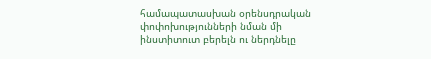համապատասխան օրենսդրական փոփոխությունների նման մի ինստիտուտ բերելն ու ներդնելը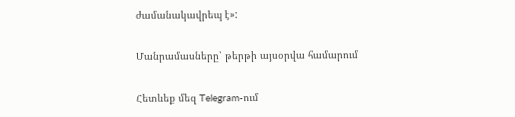ժամանակավրեպ է»:

Մանրամասները՝ թերթի այսօրվա համարում

Հետևեք մեզ Telegram-ում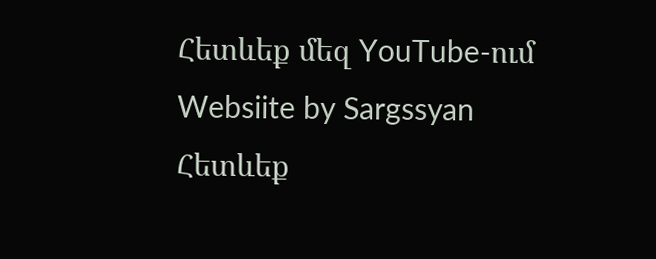Հետևեք մեզ YouTube-ում
Websiite by Sargssyan
Հետևեք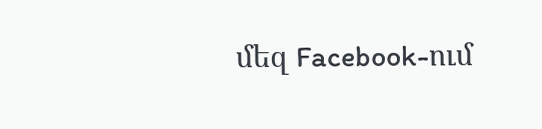մեզ Facebook-ում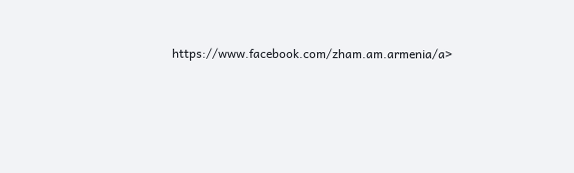https://www.facebook.com/zham.am.armenia/a>